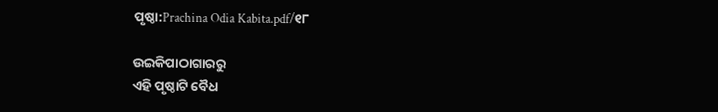ପୃଷ୍ଠା:Prachina Odia Kabita.pdf/୧୮

ଉଇକିପାଠାଗାର‌ରୁ
ଏହି ପୃଷ୍ଠାଟି ବୈଧ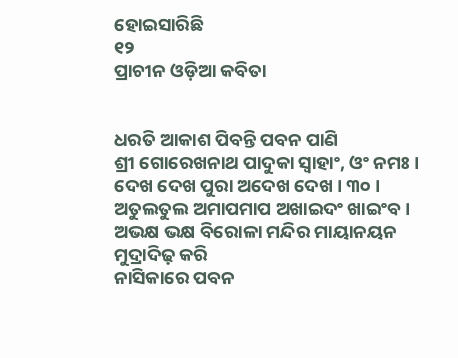ହୋଇସାରିଛି
୧୨
ପ୍ରାଚୀନ ଓଡ଼ିଆ କବିତା


ଧରତି ଆକାଶ ପିବନ୍ତି ପବନ ପାଣି
ଶ୍ରୀ ଗୋରେଖନାଥ ପାଦୁକା ସ୍ୱାହାଂ, ଓଂ ନମଃ ।
ଦେଖ ଦେଖ ପୁରା ଅଦେଖ ଦେଖ । ୩୦ ।
ଅତୁଲତୁଲ ଅମାପମାପ ଅଖାଇଦଂ ଖାଇଂବ ।
ଅଭକ୍ଷ ଭକ୍ଷ ବିରୋଳା ମନ୍ଦିର ମାୟାନୟନ ମୁଦ୍ରାଦିଢ଼ କରି
ନାସିକାରେ ପବନ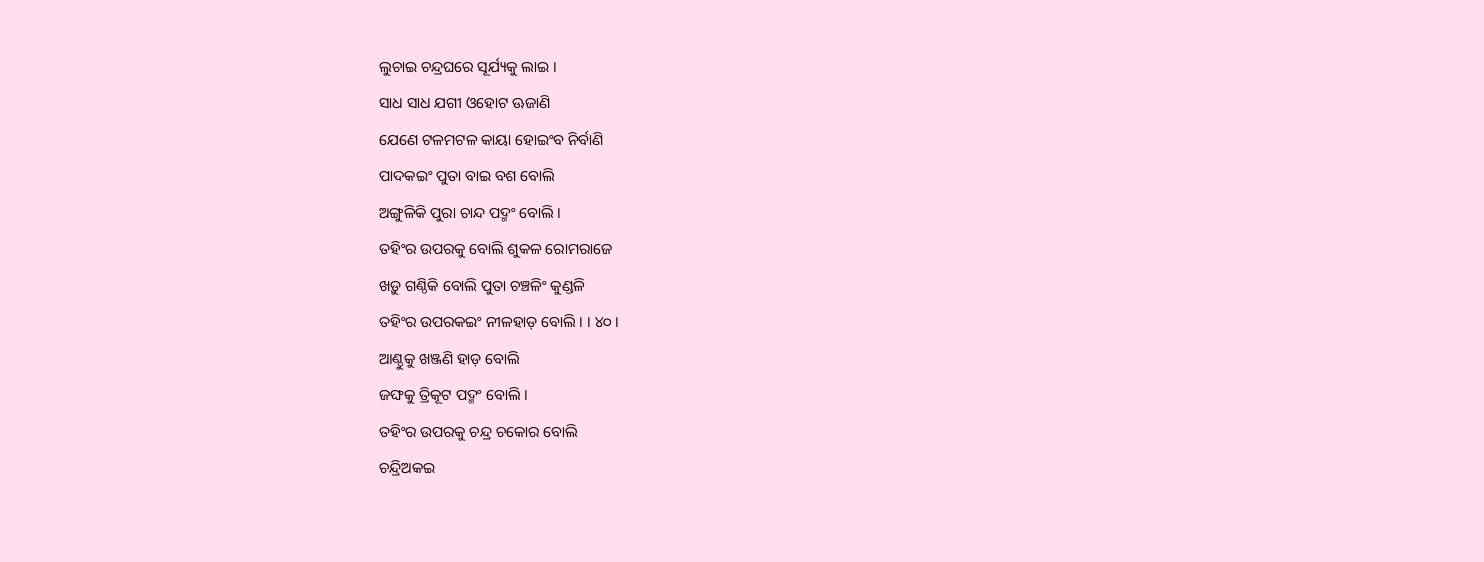ଲୁଚାଇ ଚନ୍ଦ୍ରଘରେ ସୂର୍ଯ୍ୟକୁ ଲାଇ ।
ସାଧ ସାଧ ଯଗୀ ଓହୋଟ ଊଜାଣି
ଯେଣେ ଟଳମଟଳ କାୟା ହୋଇଂବ ନିର୍ବାଣି
ପାଦକଇଂ ପୁତା ବାଇ ବଶ ବୋଲି
ଅଙ୍ଗୁଳିକି ପୁରା ଚାନ୍ଦ ପଦ୍ମଂ ବୋଲି ।
ତହିଂର ଉପରକୁ ବୋଲି ଶୁକଳ ରୋମରାଜେ
ଖଡ଼ୁ ଗଣ୍ଠିକି ବୋଲି ପୁତା ଚଞ୍ଚଳିଂ କୁଣ୍ଡଳି
ତହିଂର ଉପରକଇଂ ନୀଳହାଡ଼ ବୋଲି । । ୪୦ ।
ଆଣ୍ଠୁକୁ ଖଞ୍ଜଣି ହାଡ଼ ବୋଲି
ଜଙ୍ଘକୁ ତ୍ରିକୂଟ ପଦ୍ମଂ ବୋଲି ।
ତହିଂର ଉପରକୁ ଚନ୍ଦ୍ର ଚକୋର ବୋଲି
ଚନ୍ଦ୍ରିଅକଇ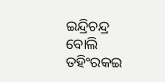ଇନ୍ଦ୍ରିଚନ୍ଦ୍ର ବୋଲି
ତହିଂରକଇ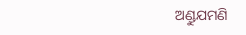ଅଣ୍ଡୁଯମଣି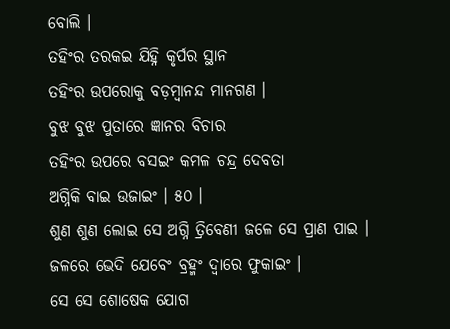ବୋଲି ।
ତହିଂର ତରକଇ ଯିହ୍ନି କୃର୍ପର ସ୍ଥାନ
ତହିଂର ଉପରୋକୁ ବଡ଼ମ୍ବାନନ୍ଦ ମାନଗଣ ।
ବୁଝ ବୁଝ ପୁତାରେ ଜ୍ଞାନର ବିଚାର
ତହିଂର ଉପରେ ବସଇଂ କମଳ ଚନ୍ଦ୍ର ଦେବତା
ଅଗ୍ନିକି ବାଇ ଉଜାଇଂ । ୫୦ ।
ଶୁଣ ଶୁଣ ଲୋଇ ସେ ଅଗ୍ନି ତ୍ରିବେଣୀ ଜଳେ ସେ ପ୍ରାଣ ପାଇ ।
ଜଳରେ ଭେଦି ଯେବେଂ ବ୍ରହ୍ମଂ ଦ୍ୱାରେ ଫୁକାଇଂ ।
ସେ ସେ ଶୋଷେକ ଯୋଗ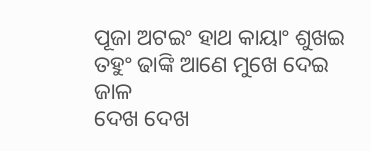ପୂଜା ଅଟଇଂ ହାଥ କାୟାଂ ଶୁଖଇ
ତହୁଂ ଢାଙ୍କି ଆଣେ ମୁଖେ ଦେଇ ଜାଳ
ଦେଖ ଦେଖ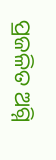ପ୍ରଜଳିତ ଅଗ୍ନି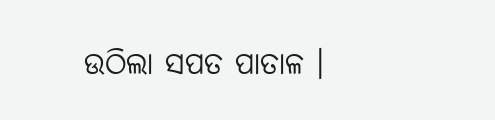ଉଠିଲା ସପତ ପାତାଳ ।